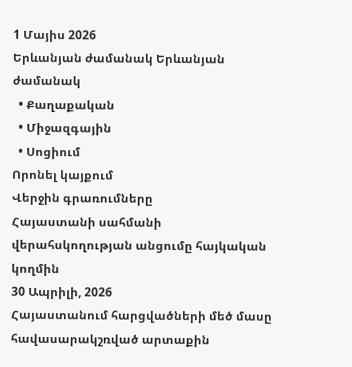1 Մայիս 2026
Երևանյան ժամանակ Երևանյան ժամանակ
  • Քաղաքական
  • Միջազգային
  • Սոցիում
Որոնել կայքում
Վերջին գրառումները
Հայաստանի սահմանի վերահսկողության անցումը հայկական կողմին
30 Ապրիլի, 2026
Հայաստանում հարցվածների մեծ մասը հավասարակշռված արտաքին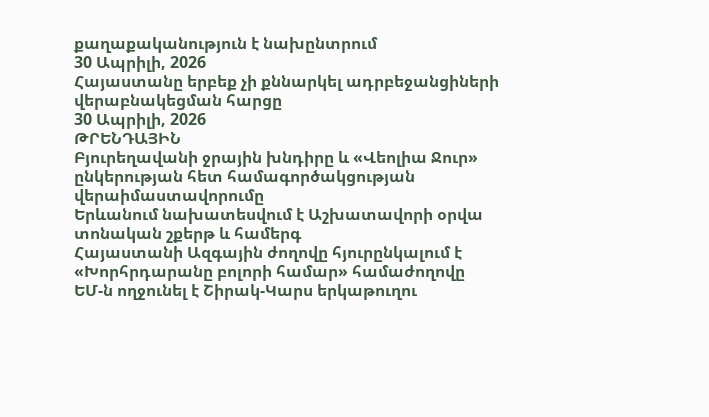քաղաքականություն է նախընտրում
30 Ապրիլի, 2026
Հայաստանը երբեք չի քննարկել ադրբեջանցիների վերաբնակեցման հարցը
30 Ապրիլի, 2026
ԹՐԵՆԴԱՅԻՆ
Բյուրեղավանի ջրային խնդիրը և «Վեոլիա Ջուր» ընկերության հետ համագործակցության վերաիմաստավորումը
Երևանում նախատեսվում է Աշխատավորի օրվա տոնական շքերթ և համերգ
Հայաստանի Ազգային ժողովը հյուրընկալում է «Խորհրդարանը բոլորի համար» համաժողովը
ԵՄ-ն ողջունել է Շիրակ-Կարս երկաթուղու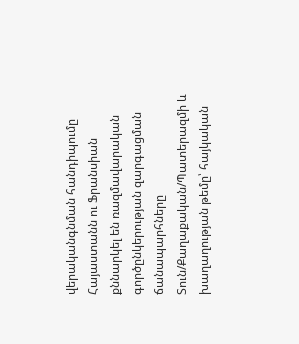վերականգնման հանդիպումը
Հայաստանն ու Ֆրանսիան քննարկել են ռազմավարական գործընկերության զարգացման ճանապարհները
Տուն/Քաղաքական/Պատերազմի և խաղաղության թեմը՝ հայկական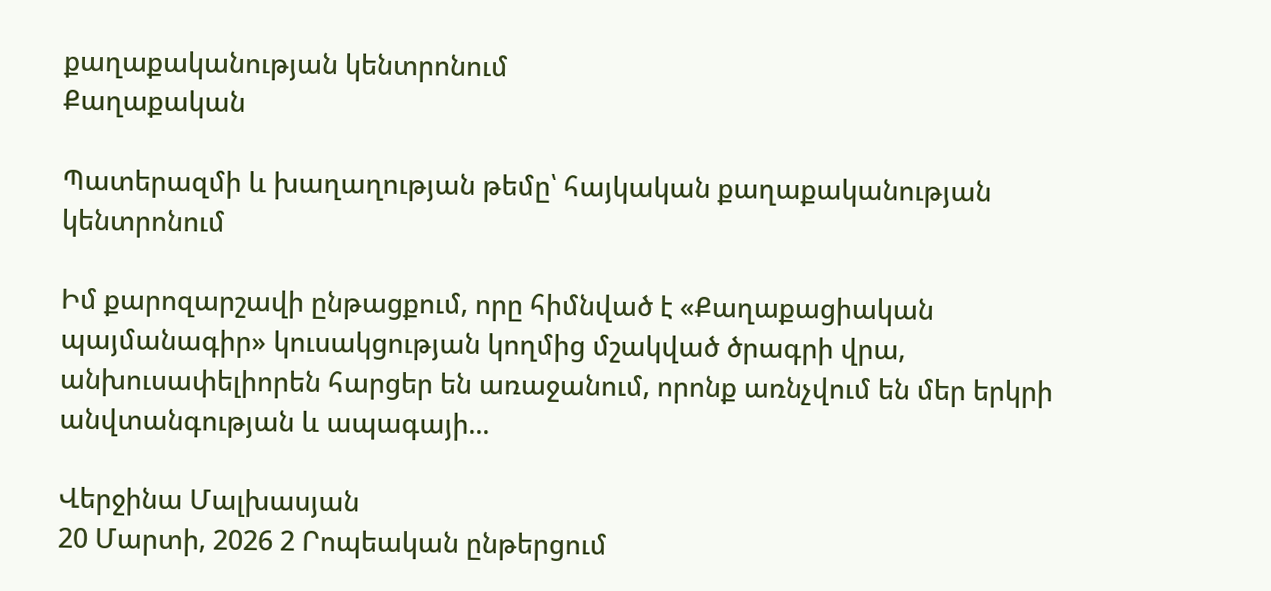քաղաքականության կենտրոնում
Քաղաքական

Պատերազմի և խաղաղության թեմը՝ հայկական քաղաքականության կենտրոնում

Իմ քարոզարշավի ընթացքում, որը հիմնված է «Քաղաքացիական պայմանագիր» կուսակցության կողմից մշակված ծրագրի վրա, անխուսափելիորեն հարցեր են առաջանում, որոնք առնչվում են մեր երկրի անվտանգության և ապագայի...

Վերջինա Մալխասյան
20 Մարտի, 2026 2 Րոպեական ընթերցում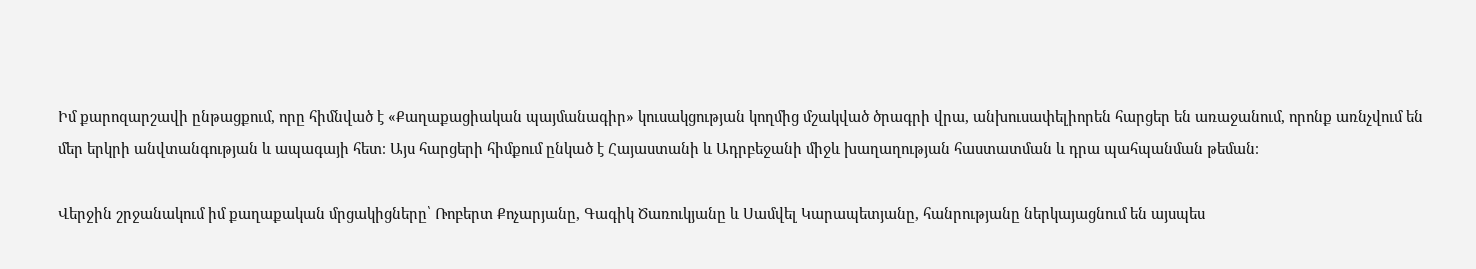Իմ քարոզարշավի ընթացքում, որը հիմնված է «Քաղաքացիական պայմանագիր» կուսակցության կողմից մշակված ծրագրի վրա, անխուսափելիորեն հարցեր են առաջանում, որոնք առնչվում են մեր երկրի անվտանգության և ապագայի հետ։ Այս հարցերի հիմքում ընկած է Հայաստանի և Ադրբեջանի միջև խաղաղության հաստատման և դրա պահպանման թեման։

Վերջին շրջանակում իմ քաղաքական մրցակիցները՝ Ռոբերտ Քոչարյանը, Գագիկ Ծառուկյանը և Սամվել Կարապետյանը, հանրությանը ներկայացնում են այսպես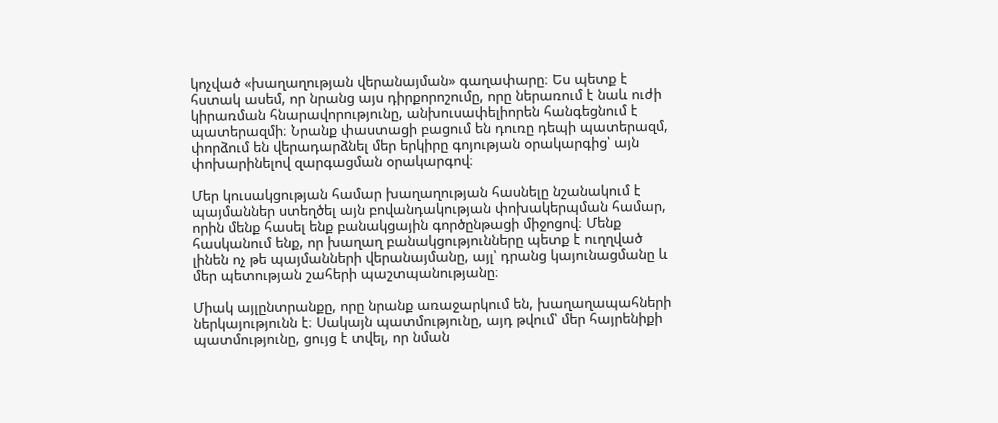կոչված «խաղաղության վերանայման» գաղափարը։ Ես պետք է հստակ ասեմ, որ նրանց այս դիրքորոշումը, որը ներառում է նաև ուժի կիրառման հնարավորությունը, անխուսափելիորեն հանգեցնում է պատերազմի։ Նրանք փաստացի բացում են դուռը դեպի պատերազմ, փորձում են վերադարձնել մեր երկիրը գոյության օրակարգից՝ այն փոխարինելով զարգացման օրակարգով։

Մեր կուսակցության համար խաղաղության հասնելը նշանակում է պայմաններ ստեղծել այն բովանդակության փոխակերպման համար, որին մենք հասել ենք բանակցային գործընթացի միջոցով։ Մենք հասկանում ենք, որ խաղաղ բանակցությունները պետք է ուղղված լինեն ոչ թե պայմանների վերանայմանը, այլ՝ դրանց կայունացմանը և մեր պետության շահերի պաշտպանությանը։

Միակ այլընտրանքը, որը նրանք առաջարկում են, խաղաղապահների ներկայությունն է։ Սակայն պատմությունը, այդ թվում՝ մեր հայրենիքի պատմությունը, ցույց է տվել, որ նման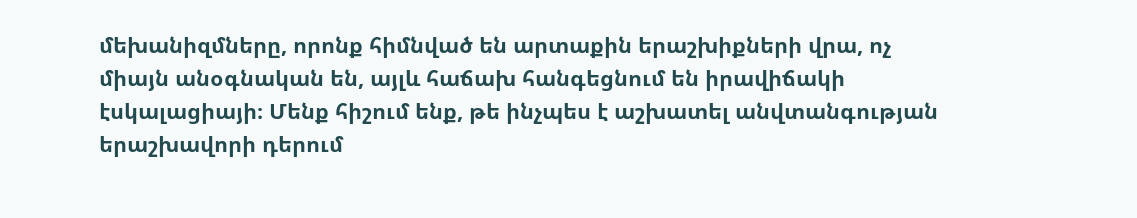մեխանիզմները, որոնք հիմնված են արտաքին երաշխիքների վրա, ոչ միայն անօգնական են, այլև հաճախ հանգեցնում են իրավիճակի էսկալացիայի։ Մենք հիշում ենք, թե ինչպես է աշխատել անվտանգության երաշխավորի դերում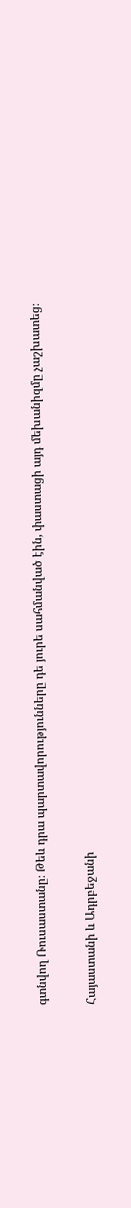գտնվող Ռուսաստանը։ Թեև դրա պարտավորությունները դե յուրե սահմանված էին, փաստացի այդ մեխանիզմը չաշխատեց։

Հայաստանի և Ադրբեջանի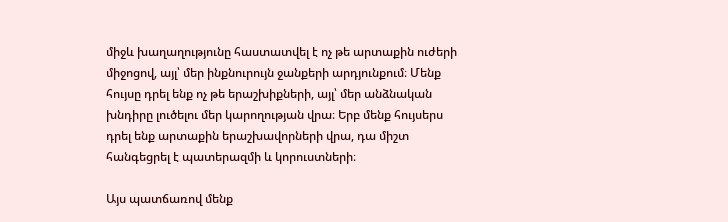միջև խաղաղությունը հաստատվել է ոչ թե արտաքին ուժերի միջոցով, այլ՝ մեր ինքնուրույն ջանքերի արդյունքում։ Մենք հույսը դրել ենք ոչ թե երաշխիքների, այլ՝ մեր անձնական խնդիրը լուծելու մեր կարողության վրա։ Երբ մենք հույսերս դրել ենք արտաքին երաշխավորների վրա, դա միշտ հանգեցրել է պատերազմի և կորուստների։

Այս պատճառով մենք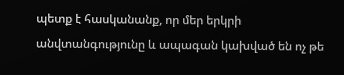պետք է հասկանանք, որ մեր երկրի անվտանգությունը և ապագան կախված են ոչ թե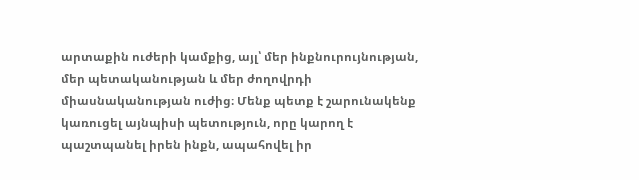արտաքին ուժերի կամքից, այլ՝ մեր ինքնուրույնության, մեր պետականության և մեր ժողովրդի միասնականության ուժից։ Մենք պետք է շարունակենք կառուցել այնպիսի պետություն, որը կարող է պաշտպանել իրեն ինքն, ապահովել իր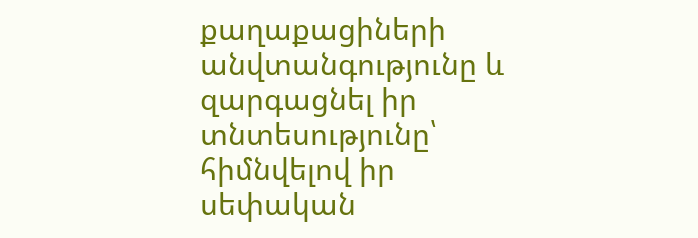քաղաքացիների անվտանգությունը և զարգացնել իր տնտեսությունը՝ հիմնվելով իր սեփական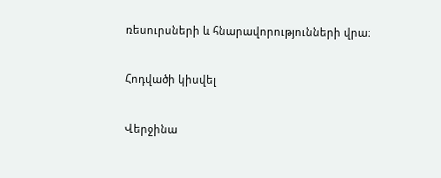ռեսուրսների և հնարավորությունների վրա։

Հոդվածի կիսվել

Վերջինա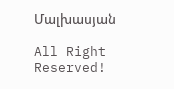Մալխասյան

All Right Reserved!